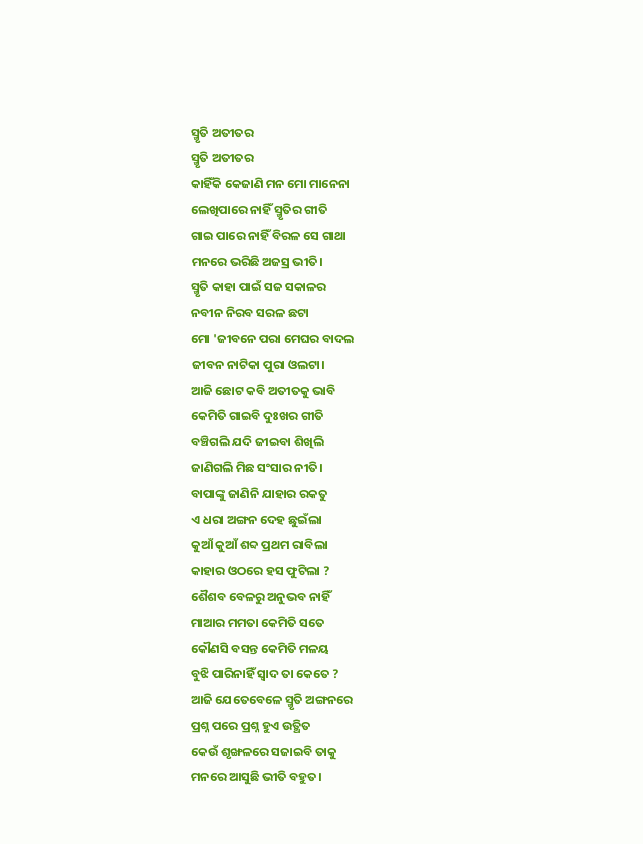ସ୍ମୃତି ଅତୀତର
ସ୍ମୃତି ଅତୀତର
କାହିଁକି କେଜାଣି ମନ ମୋ ମାନେନା
ଲେଖିପାରେ ନାହିଁ ସ୍ମୃତିର ଗୀତି
ଗାଇ ପାରେ ନାହିଁ ବିରଳ ସେ ଗାଥା
ମନରେ ଭରିଛି ଅଜସ୍ର ଭୀତି।
ସ୍ମୃତି କାହା ପାଇଁ ସଜ ସକାଳର
ନବୀନ ନିରବ ସରଳ ଛଟା
ମୋ 'ଜୀବନେ ପରା ମେଘର ବାଦଲ
ଜୀବନ ନାଟିକା ପୁରା ଓଲଟା।
ଆଜି ଛୋଟ କବି ଅତୀତକୁ ଭାବି
କେମିତି ଗାଇବି ଦୁଃଖର ଗୀତି
ବଞ୍ଚିଗଲି ଯଦି ଜୀଇବା ଶିଖିଲି
ଜାଣିଗଲି ମିଛ ସଂସାର ନୀତି।
ବାପାଙ୍କୁ ଜାଣିନି ଯାହାର ରକତୁ
ଏ ଧରା ଅଙ୍ଗନ ଦେହ ଛୁଇଁଲା
କୁଆଁ କୁଆଁ ଶବ୍ଦ ପ୍ରଥମ ରାବିଲା
କାହାର ଓଠରେ ହସ ଫୁଟିଲା ?
ଶୈଶବ ବେଳରୁ ଅନୁଭବ ନାହିଁ
ମାଆର ମମତା କେମିତି ସତେ
କୌଣସି ବସନ୍ତ କେମିତି ମଳୟ
ବୁଝି ପାରିନାହିଁ ସ୍ବାଦ ତା କେତେ ?
ଆଜି ଯେତେବେଳେ ସ୍ମୃତି ଅଙ୍ଗନରେ
ପ୍ରଶ୍ନ ପରେ ପ୍ରଶ୍ନ ହୁଏ ଉତ୍ଥିତ
କେଉଁ ଶୃଙ୍ଖଳରେ ସଜାଇବି ତାକୁ
ମନରେ ଆସୁଛି ଭୀତି ବହୁତ।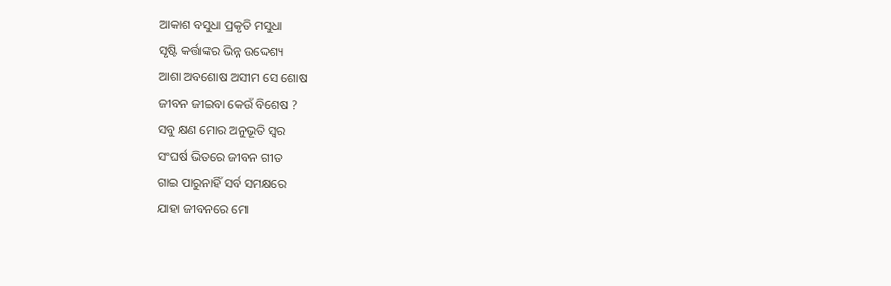ଆକାଶ ବସୁଧା ପ୍ରକୃତି ମସୁଧା
ସୃଷ୍ଟି କର୍ତ୍ତାଙ୍କର ଭିନ୍ନ ଉଦ୍ଦେଶ୍ୟ
ଆଶା ଅବଶୋଷ ଅସୀମ ସେ ଶୋଷ
ଜୀବନ ଜୀଇବା କେଉଁ ବିଶେଷ ?
ସବୁ କ୍ଷଣ ମୋର ଅନୁଭୂତି ସ୍ବର
ସଂଘର୍ଷ ଭିତରେ ଜୀବନ ଗୀତ
ଗାଇ ପାରୁନାହିଁ ସର୍ବ ସମକ୍ଷରେ
ଯାହା ଜୀବନରେ ମୋ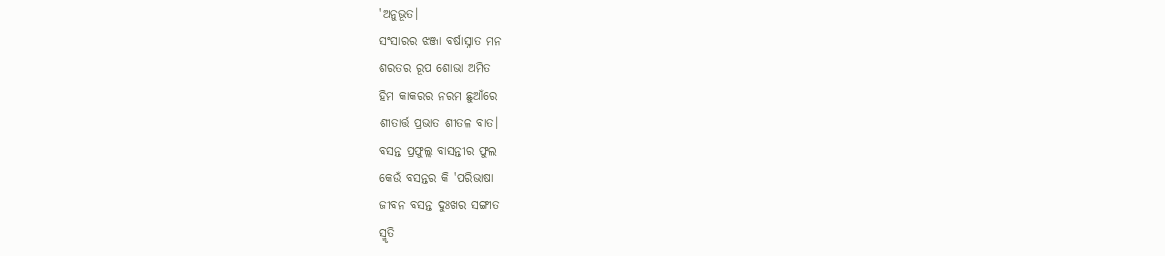'ଅନୁଭୂତ।
ସଂସାରର ଝଞ୍ଜା ବର୍ଷାସ୍ନାତ ମନ
ଶରତର ରୂପ ଶୋଭା ଅମିତ
ହିମ କାକରର ନରମ ଛୁଆଁରେ
ଶୀତାର୍ତ୍ତ ପ୍ରଭାତ ଶୀତଳ ବାତ।
ବସନ୍ତ ପ୍ରଫୁଲ୍ଲ ବାସନ୍ତୀର ଫୁଲ
କେଉଁ ବସନ୍ତର କି 'ପରିଭାଷା
ଜୀବନ ବସନ୍ତ ଦୁଃଖର ସଙ୍ଗୀତ
ସ୍ମୃତି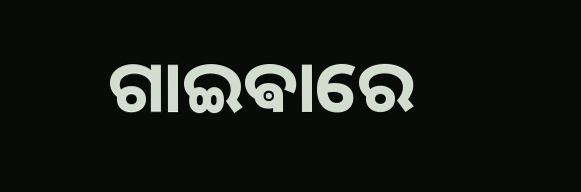ଗାଇଵାରେ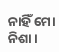ନାହିଁ ମୋ ନିଶା।